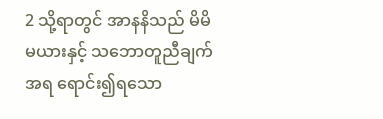2 သို့ရာတွင် အာနနိသည် မိမိမယားနှင့် သဘောတူညီချက်အရ ရောင်း၍ရသော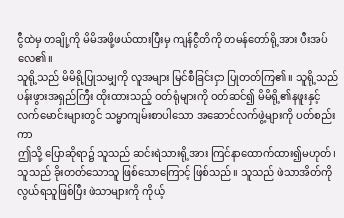ငွီထဲမှ တချို့ကို မိမိအဖို့ဖယ်ထားပြီးမှ ကျန်ငွီတိကို တမန်တော်ရို့အား ပီးအပ်လေ၏။
သူရို့သည် မိမိရို့ပြုသမျှကို လူအများ မြင်စီခြင်းငှာ ပြုတတ်ကြ၏။ သူရို့သည် ပန်းဖွားအရှည်ကြီး ထိုးထားသည့် ဝတ်ရုံများကို ဝတ်ဆင်၍ မိမိရို့၏နဖူးနှင့် လက်မောင်းများတွင် သမ္မာကျမ်းစာပါသော အဆောင်လက်ဖွဲ့များကို ပတ်စည်းကာ
ဤသို့ ပြောဆိုရာ၌ သူသည် ဆင်းရဲသားရို့အား ကြင်နာထောက်ထား၍မဟုတ်၊ သူသည် ခိုးတတ်သောသူ ဖြစ်သောကြောင့် ဖြစ်သည်။ သူသည် ဖဲသာအိတ်ကို လွယ်ရသူဖြစ်ပြီး ဖဲသာများကို ကိုယ့်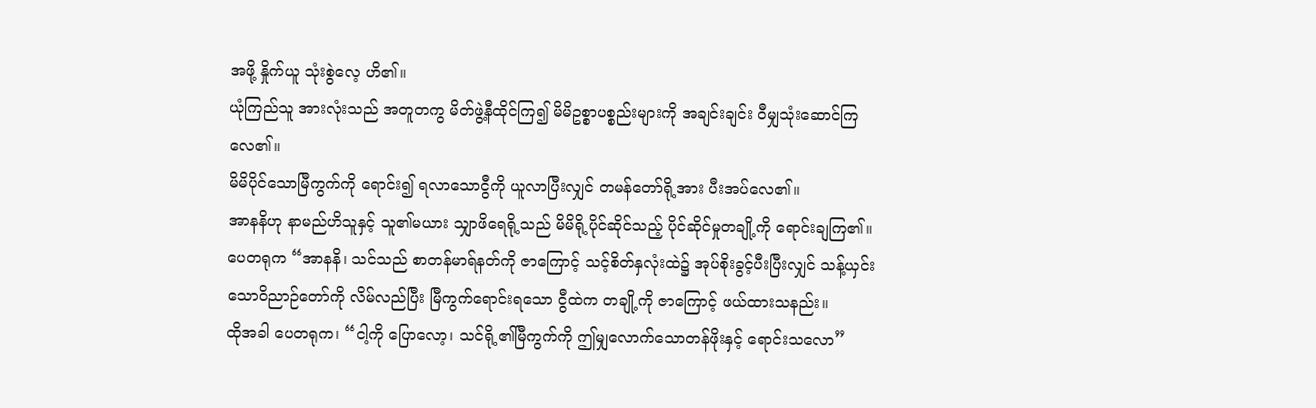အဖို့ နှိုက်ယူ သုံးစွဲလေ့ ဟိ၏။
ယုံကြည်သူ အားလုံးသည် အတူတကွ မိတ်ဖွဲ့နီထိုင်ကြ၍ မိမိဥစ္စာပစ္စည်းများကို အချင်းချင်း ဝီမျှသုံးဆောင်ကြလေ၏။
မိမိပိုင်သောမြီကွက်ကို ရောင်း၍ ရလာသောငွီကို ယူလာပြီးလျှင် တမန်တော်ရို့အား ပီးအပ်လေ၏။
အာနနိဟု နာမည်ဟိသူနှင့် သူ၏မယား သျှာဖိရေရို့သည် မိမိရို့ပိုင်ဆိုင်သည့် ပိုင်ဆိုင်မှုတချို့ကို ရောင်းချကြ၏။
ပေတရုက “အာနနိ၊ သင်သည် စာတန်မာရ်နတ်ကို ဇာကြောင့် သင့်စိတ်နှလုံးထဲ၌ အုပ်စိုးခွင့်ပီးပြီးလျှင် သန့်ယှင်းသောဝိညာဉ်တော်ကို လိမ်လည်ပြီး မြီကွက်ရောင်းရသော ငွီထဲက တချို့ကို ဇာကြောင့် ဖယ်ထားသနည်း။
ထိုအခါ ပေတရုက၊ “ငါ့ကို ပြောလော့၊ သင်ရို့၏မြီကွက်ကို ဤမျှလောက်သောတန်ဖိုးနှင့် ရောင်းသလော”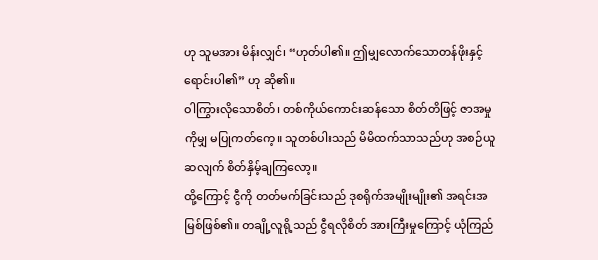ဟု သူမအား မိန်းလျှင်၊ “ဟုတ်ပါ၏။ ဤမျှလောက်သောတန်ဖိုးနှင့် ရောင်းပါ၏” ဟု ဆို၏။
ဝါကြွားလိုသောစိတ်၊ တစ်ကိုယ်ကောင်းဆန်သော စိတ်တိဖြင့် ဇာအမှုကိုမျှ မပြုကတ်ကေ့။ သူတစ်ပါးသည် မိမိထက်သာသည်ဟု အစဉ်ယူဆလျက် စိတ်နှိမ့်ချကြလော့။
ထို့ကြောင့် ငွီကို တတ်မက်ခြင်းသည် ဒုစရိုက်အမျိုးမျိုး၏ အရင်းအမြစ်ဖြစ်၏။ တချို့လူရို့သည် ငွီရလိုစိတ် အားကြီးမှုကြောင့် ယုံကြည်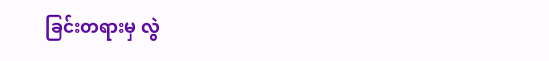ခြင်းတရားမှ လွဲ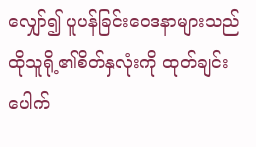လျှော်၍ ပူပန်ခြင်းဝေဒနာများသည် ထိုသူရို့၏စိတ်နှလုံးကို ထုတ်ချင်းပေါက်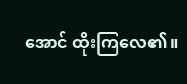အောင် ထိုးကြလေ၏။